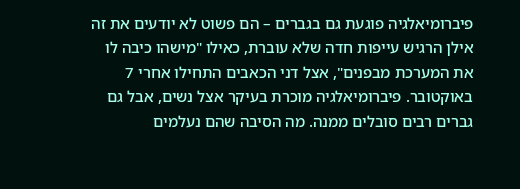פיברומיאלגיה פוגעת גם בגברים – הם פשוט לא יודעים את זה
אילן הרגיש עייפות חדה שלא עוברת, כאילו "מישהו כיבה לו את המערכת מבפנים", אצל דני הכאבים התחילו אחרי 7 באוקטובר. פיברומיאלגיה מוכרת בעיקר אצל נשים, אבל גם גברים רבים סובלים ממנה. מה הסיבה שהם נעלמים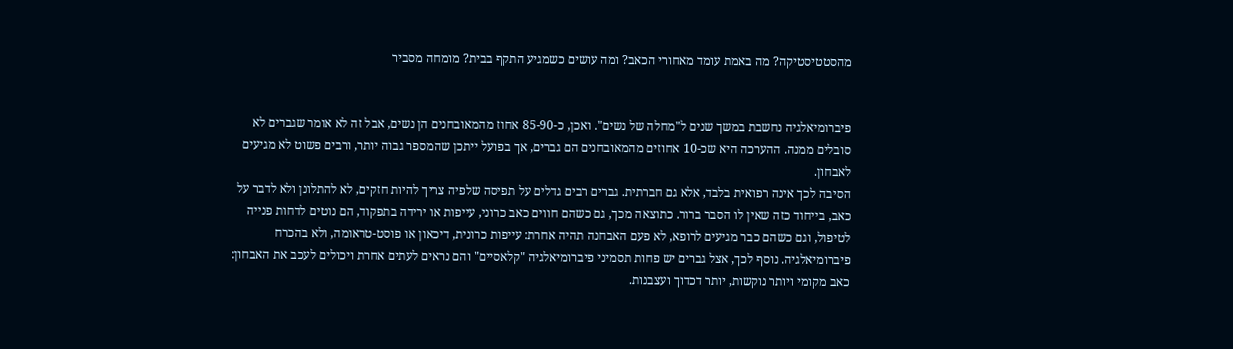מהסטטיסטיקה? מה באמת עומד מאחורי הכאב? ומה עושים כשמגיע התקף בבית? מומחה מסביר


פיברומיאלגיה נחשבת במשך שנים ל"מחלה של נשים". ואכן, כ-85-90 אחוז מהמאובחנים הן נשים, אבל זה לא אומר שגברים לא סובלים ממנה. ההערכה היא שכ-10 אחוזים מהמאובחנים הם גברים, אך בפועל ייתכן שהמספר גבוה יותר, ורבים פשוט לא מגיעים לאבחון.
הסיבה לכך אינה רפואית בלבד, אלא גם חברתית. גברים רבים גדלים על תפיסה שלפיה צריך להיות חזקים, לא להתלונן ולא לדבר על כאב, בייחוד כזה שאין לו הסבר ברור. כתוצאה מכך, גם כשהם חווים כאב כרוני, עייפות או ירידה בתפקוד, הם נוטים לדחות פנייה לטיפול, וגם כשהם כבר מגיעים לרופא, לא פעם האבחנה תהיה אחרת: עייפות כרונית, דיכאון או פוסט-טראומה, ולא בהכרח פיברומיאלגיה. נוסף לכך, אצל גברים יש פחות תסמיני פיברומיאלגיה "קלאסיים" והם נראים לעתים אחרת ויכולים לעכב את האבחון: כאב מקומי ויותר נוקשות, יותר דכדוך ועצבנות.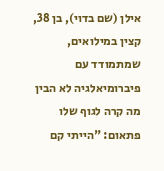אילן (שם בדוי), בן 38, קצין במילואים, שמתמודד עם פיברומיאלגיה לא הבין מה קרה לגוף שלו פתאום: "הייתי קם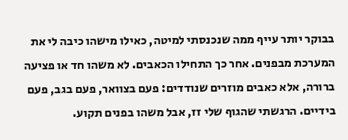בבוקר יותר עייף ממה שנכנסתי למיטה, כאילו מישהו כיבה לי את המערכת מבפנים. אחר כך התחילו הכאבים. לא משהו חד או פציעה ברורה, אלא כאבים מוזרים שנודדים: פעם בצוואר, פעם בגב, פעם בידיים. הרגשתי שהגוף שלי זז, אבל משהו בפנים תקוע.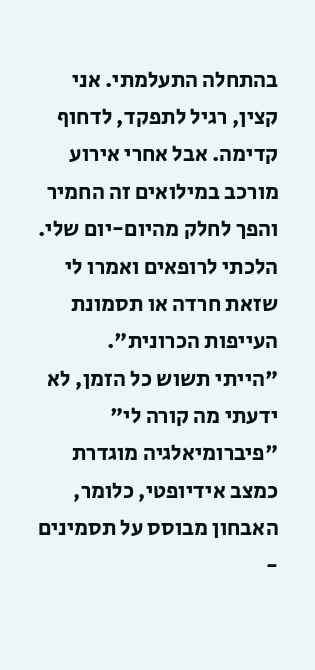בהתחלה התעלמתי. אני קצין, רגיל לתפקד, לדחוף קדימה. אבל אחרי אירוע מורכב במילואים זה החמיר והפך לחלק מהיום-יום שלי. הלכתי לרופאים ואמרו לי שזאת חרדה או תסמונת העייפות הכרונית".
"הייתי תשוש כל הזמן, לא ידעתי מה קורה לי"
"פיברומיאלגיה מוגדרת כמצב אידיופטי, כלומר, האבחון מבוסס על תסמינים -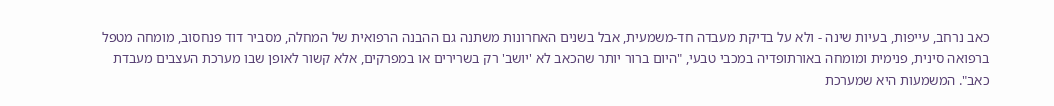כאב נרחב, עייפות, בעיות שינה - ולא על בדיקת מעבדה חד-משמעית, אבל בשנים האחרונות משתנה גם ההבנה הרפואית של המחלה, מסביר דוד פנחסוב, מומחה מטפל ברפואה סינית, פנימית ומומחה באורתופדיה במכבי טבעי, "היום ברור יותר שהכאב לא 'יושב' רק בשרירים או במפרקים, אלא קשור לאופן שבו מערכת העצבים מעבדת כאב". המשמעות היא שמערכת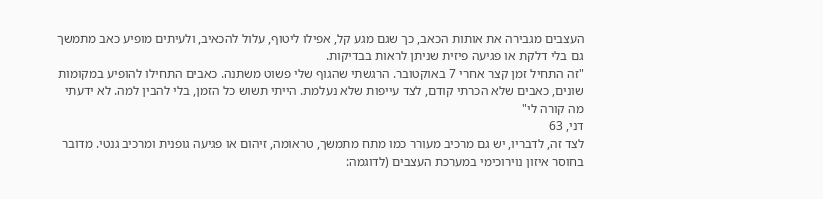העצבים מגבירה את אותות הכאב, כך שגם מגע קל, אפילו ליטוף, עלול להכאיב, ולעיתים מופיע כאב מתמשך גם בלי דלקת או פגיעה פיזית שניתן לראות בבדיקות.
"זה התחיל זמן קצר אחרי 7 באוקטובר. הרגשתי שהגוף שלי פשוט משתנה. כאבים התחילו להופיע במקומות שונים, כאבים שלא הכרתי קודם, לצד עייפות שלא נעלמת. הייתי תשוש כל הזמן, בלי להבין למה. לא ידעתי מה קורה לי"
דני, 63
לצד זה, לדבריו, יש גם מרכיב מעורר כמו מתח מתמשך, טראומה, זיהום או פגיעה גופנית ומרכיב גנטי. מדובר בחוסר איזון נוירוכימי במערכת העצבים (לדוגמה: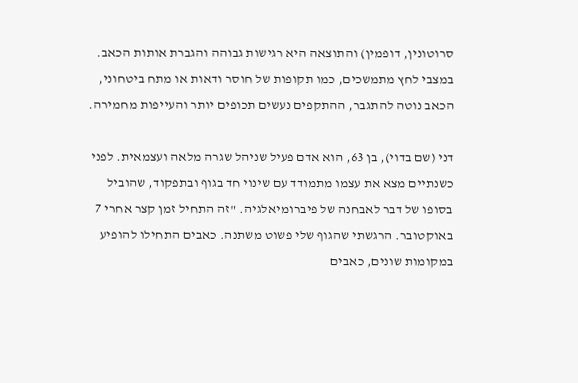סרוטונין, דופמין) והתוצאה היא רגישות גבוהה והגברת אותות הכאב. במצבי לחץ מתמשכים, כמו תקופות של חוסר ודאות או מתח ביטחוני, הכאב נוטה להתגבר, ההתקפים נעשים תכופים יותר והעייפות מחמירה.

דני (שם בדוי), בן 63, הוא אדם פעיל שניהל שגרה מלאה ועצמאית. לפני כשנתיים מצא את עצמו מתמודד עם שינוי חד בגוף ובתפקוד, שהוביל בסופו של דבר לאבחנה של פיברומיאלגיה. "זה התחיל זמן קצר אחרי 7 באוקטובר. הרגשתי שהגוף שלי פשוט משתנה. כאבים התחילו להופיע במקומות שונים, כאבים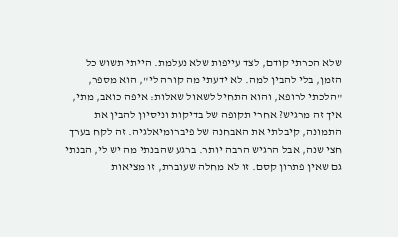שלא הכרתי קודם, לצד עייפות שלא נעלמת. הייתי תשוש כל הזמן, בלי להבין למה. לא ידעתי מה קורה לי", הוא מספר, "הלכתי לרופא, והוא התחיל לשאול שאלות: איפה כואב, מתי, איך זה מרגיש? אחרי תקופה של בדיקות וניסיון להבין את התמונה, קיבלתי את האבחנה של פיברומיאלגיה. זה לקח בערך חצי שנה, אבל הרגיש הרבה יותר. ברגע שהבנתי מה יש לי, הבנתי גם שאין פתרון קסם. זו לא מחלה שעוברת, זו מציאות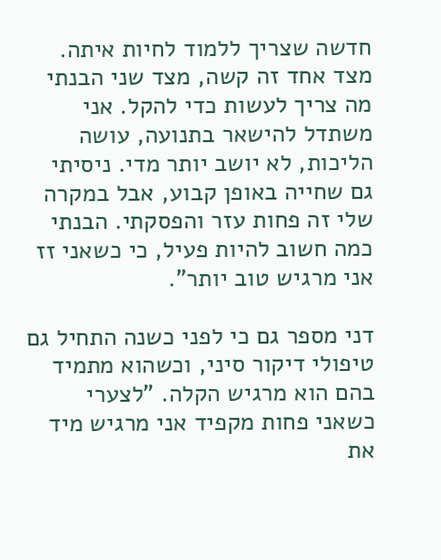חדשה שצריך ללמוד לחיות איתה. מצד אחד זה קשה, מצד שני הבנתי מה צריך לעשות כדי להקל. אני משתדל להישאר בתנועה, עושה הליכות, לא יושב יותר מדי. ניסיתי גם שחייה באופן קבוע, אבל במקרה שלי זה פחות עזר והפסקתי. הבנתי כמה חשוב להיות פעיל, כי כשאני זז אני מרגיש טוב יותר".

דני מספר גם כי לפני כשנה התחיל גם טיפולי דיקור סיני, וכשהוא מתמיד בהם הוא מרגיש הקלה. "לצערי כשאני פחות מקפיד אני מרגיש מיד את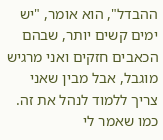ההבדל", הוא אומר, "יש ימים קשים יותר, שבהם הכאבים חזקים ואני מרגיש מוגבל, אבל מבין שאני צריך ללמוד לנהל את זה. כמו שאמר לי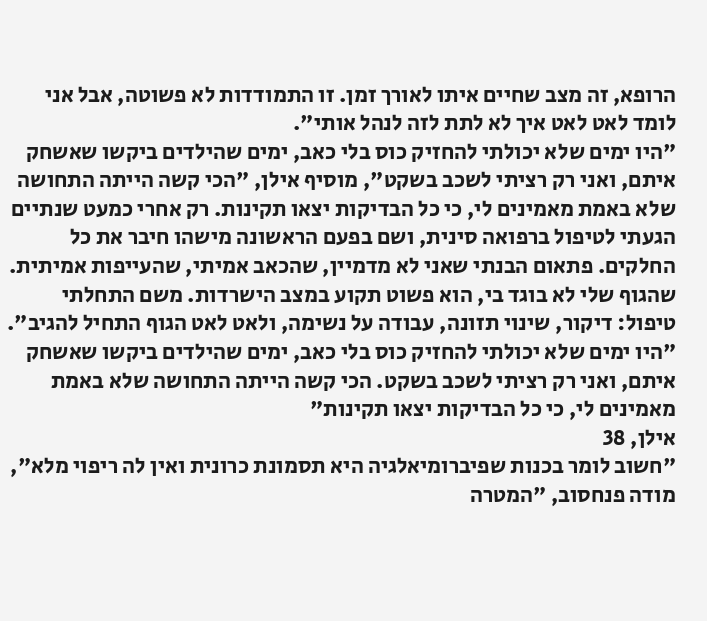הרופא, זה מצב שחיים איתו לאורך זמן. זו התמודדות לא פשוטה, אבל אני לומד לאט לאט איך לא לתת לזה לנהל אותי".
"היו ימים שלא יכולתי להחזיק כוס בלי כאב, ימים שהילדים ביקשו שאשחק איתם, ואני רק רציתי לשכב בשקט", מוסיף אילן, "הכי קשה הייתה התחושה שלא באמת מאמינים לי, כי כל הבדיקות יצאו תקינות. רק אחרי כמעט שנתיים הגעתי לטיפול ברפואה סינית, ושם בפעם הראשונה מישהו חיבר את כל החלקים. פתאום הבנתי שאני לא מדמיין, שהכאב אמיתי, שהעייפות אמיתית. שהגוף שלי לא בוגד בי, הוא פשוט תקוע במצב הישרדות. משם התחלתי טיפול: דיקור, שינוי תזונה, עבודה על נשימה, ולאט לאט הגוף התחיל להגיב".
"היו ימים שלא יכולתי להחזיק כוס בלי כאב, ימים שהילדים ביקשו שאשחק איתם, ואני רק רציתי לשכב בשקט. הכי קשה הייתה התחושה שלא באמת מאמינים לי, כי כל הבדיקות יצאו תקינות"
אילן, 38
"חשוב לומר בכנות שפיברומיאלגיה היא תסמונת כרונית ואין לה ריפוי מלא", מודה פנחסוב, "המטרה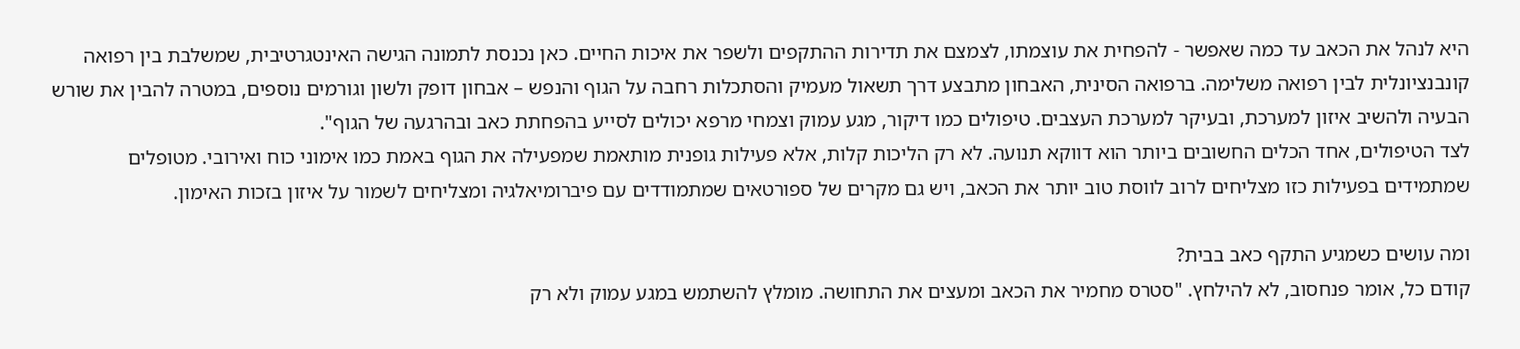היא לנהל את הכאב עד כמה שאפשר - להפחית את עוצמתו, לצמצם את תדירות ההתקפים ולשפר את איכות החיים. כאן נכנסת לתמונה הגישה האינטגרטיבית, שמשלבת בין רפואה קונבנציונלית לבין רפואה משלימה. ברפואה הסינית, האבחון מתבצע דרך תשאול מעמיק והסתכלות רחבה על הגוף והנפש – אבחון דופק ולשון וגורמים נוספים, במטרה להבין את שורש הבעיה ולהשיב איזון למערכת, ובעיקר למערכת העצבים. טיפולים כמו דיקור, מגע עמוק וצמחי מרפא יכולים לסייע בהפחתת כאב ובהרגעה של הגוף".
לצד הטיפולים, אחד הכלים החשובים ביותר הוא דווקא תנועה. לא רק הליכות קלות, אלא פעילות גופנית מותאמת שמפעילה את הגוף באמת כמו אימוני כוח ואירובי. מטופלים שמתמידים בפעילות כזו מצליחים לרוב לווסת טוב יותר את הכאב, ויש גם מקרים של ספורטאים שמתמודדים עם פיברומיאלגיה ומצליחים לשמור על איזון בזכות האימון.

ומה עושים כשמגיע התקף כאב בבית?
קודם כל, אומר פנחסוב, לא להילחץ. "סטרס מחמיר את הכאב ומעצים את התחושה. מומלץ להשתמש במגע עמוק ולא רק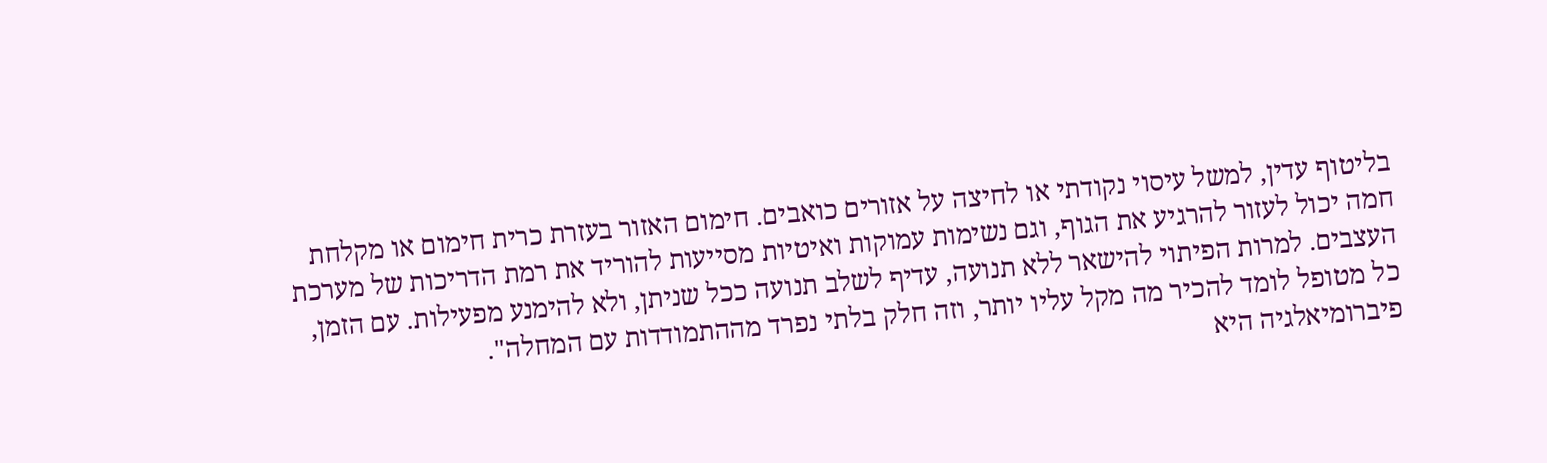בליטוף עדין, למשל עיסוי נקודתי או לחיצה על אזורים כואבים. חימום האזור בעזרת כרית חימום או מקלחת חמה יכול לעזור להרגיע את הגוף, וגם נשימות עמוקות ואיטיות מסייעות להוריד את רמת הדריכות של מערכת העצבים. למרות הפיתוי להישאר ללא תנועה, עדיף לשלב תנועה ככל שניתן, ולא להימנע מפעילות. עם הזמן, כל מטופל לומד להכיר מה מקל עליו יותר, וזה חלק בלתי נפרד מההתמודדות עם המחלה".
פיברומיאלגיה היא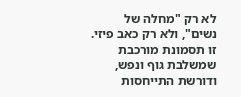לא רק "מחלה של נשים", ולא רק כאב פיזי. זו תסמונת מורכבת שמשלבת גוף ונפש, ודורשת התייחסות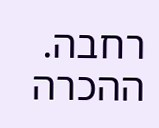רחבה. ההכרה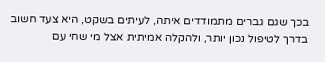בכך שגם גברים מתמודדים איתה, לעיתים בשקט, היא צעד חשוב בדרך לטיפול נכון יותר, ולהקלה אמיתית אצל מי שחי עם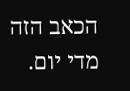הכאב הזה מדי יום.